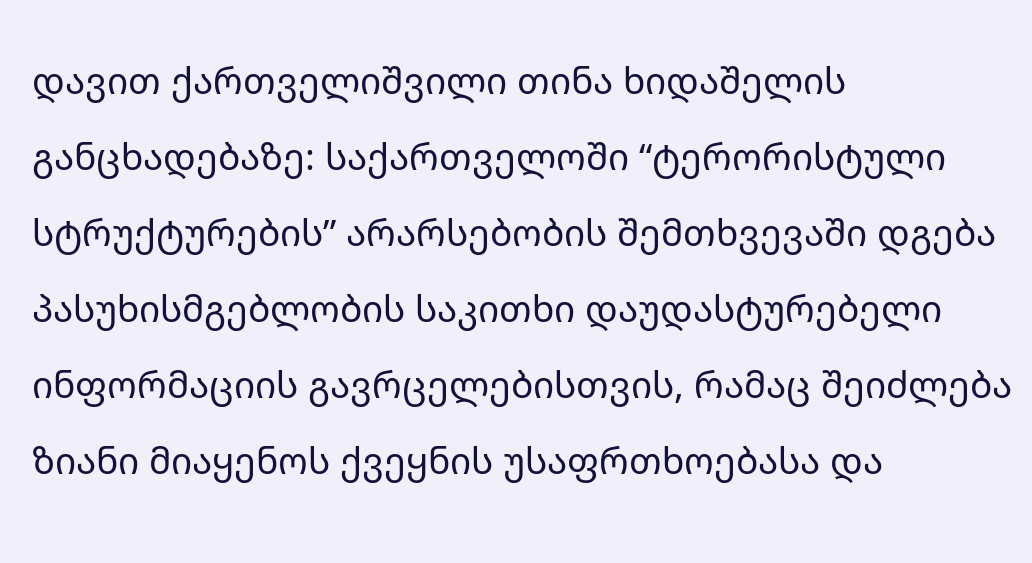დავით ქართველიშვილი თინა ხიდაშელის განცხადებაზე: საქართველოში “ტერორისტული სტრუქტურების” არარსებობის შემთხვევაში დგება პასუხისმგებლობის საკითხი დაუდასტურებელი ინფორმაციის გავრცელებისთვის, რამაც შეიძლება ზიანი მიაყენოს ქვეყნის უსაფრთხოებასა და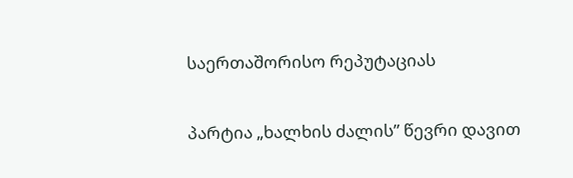საერთაშორისო რეპუტაციას

პარტია „ხალხის ძალის” წევრი დავით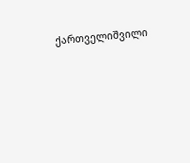ქართველიშვილი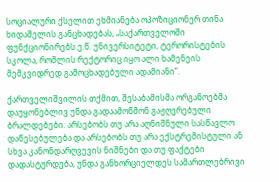სოციალური ქსელით ეხმიანება ოპოზიციონერ თინა ხიდაშელის განცხადებას, „საქართველოში ფუნქციონირებს ე.წ. უნივერსიტეტი, ტერორისტების სკოლა, რომლის რექტორიც იყო ალი ხამენეის მემკვიდრედ გამოცხადებული ადამიანი”.

ქართველიშვილის თქმით, შესაბამისმა ორგანოებმა დაუყონებლივ უნდა გადაამოწმონ გაჟღერებული ბრალდებები: არსებობს თუ არა აღნიშნული სასწავლო დაწესებულება და არსებობს თუ არა ექსტრემისტული ან სხვა კანონდარღვევის ნიშნები და თუ ფაქტები დადასტურდება, უნდა განხორციელდეს სამართლებრივი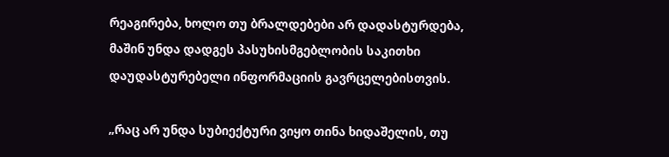რეაგირება, ხოლო თუ ბრალდებები არ დადასტურდება, მაშინ უნდა დადგეს პასუხისმგებლობის საკითხი დაუდასტურებელი ინფორმაციის გავრცელებისთვის.

„რაც არ უნდა სუბიექტური ვიყო თინა ხიდაშელის, თუ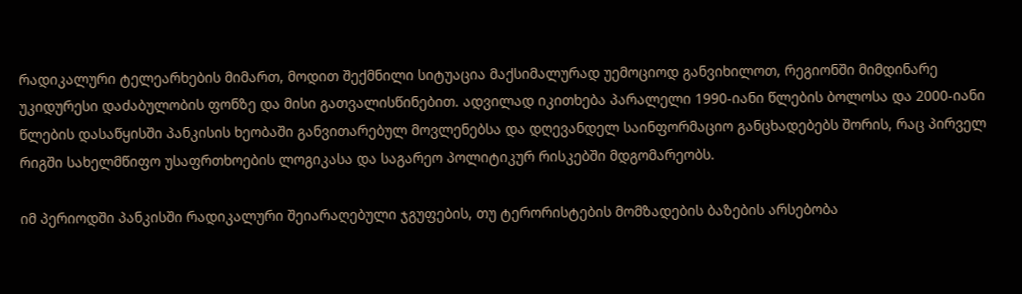რადიკალური ტელეარხების მიმართ, მოდით შექმნილი სიტუაცია მაქსიმალურად უემოციოდ განვიხილოთ, რეგიონში მიმდინარე უკიდურესი დაძაბულობის ფონზე და მისი გათვალისწინებით. ადვილად იკითხება პარალელი 1990-იანი წლების ბოლოსა და 2000-იანი წლების დასაწყისში პანკისის ხეობაში განვითარებულ მოვლენებსა და დღევანდელ საინფორმაციო განცხადებებს შორის, რაც პირველ რიგში სახელმწიფო უსაფრთხოების ლოგიკასა და საგარეო პოლიტიკურ რისკებში მდგომარეობს.

იმ პერიოდში პანკისში რადიკალური შეიარაღებული ჯგუფების, თუ ტერორისტების მომზადების ბაზების არსებობა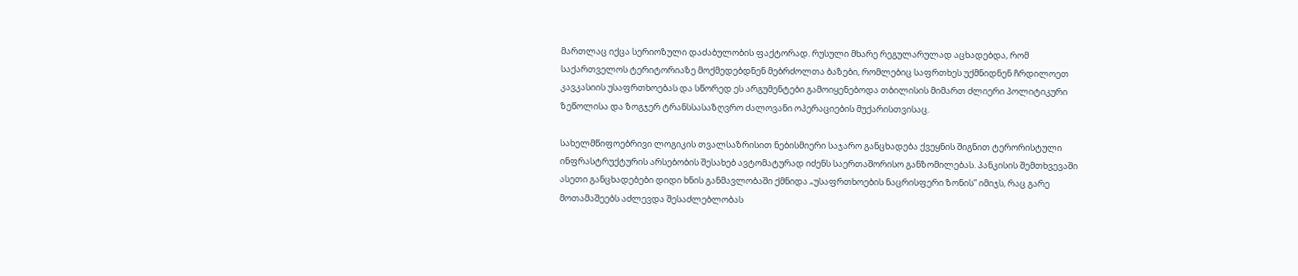მართლაც იქცა სერიოზული დაძაბულობის ფაქტორად. რუსული მხარე რეგულარულად აცხადებდა, რომ საქართველოს ტერიტორიაზე მოქმედებდნენ მებრძოლთა ბაზები, რომლებიც საფრთხეს უქმნიდნენ ჩრდილოეთ კავკასიის უსაფრთხოებას და სწორედ ეს არგუმენტები გამოიყენებოდა თბილისის მიმართ ძლიერი პოლიტიკური ზეწოლისა და ზოგჯერ ტრანსსასაზღვრო ძალოვანი ოპერაციების მუქარისთვისაც.

სახელმწიფოებრივი ლოგიკის თვალსაზრისით ნებისმიერი საჯარო განცხადება ქვეყნის შიგნით ტერორისტული ინფრასტრუქტურის არსებობის შესახებ ავტომატურად იძენს საერთაშორისო განზომილებას. პანკისის შემთხვევაში ასეთი განცხადებები დიდი ხნის განმავლობაში ქმნიდა „უსაფრთხოების ნაცრისფერი ზონის” იმიჯს, რაც გარე მოთამაშეებს აძლევდა შესაძლებლობას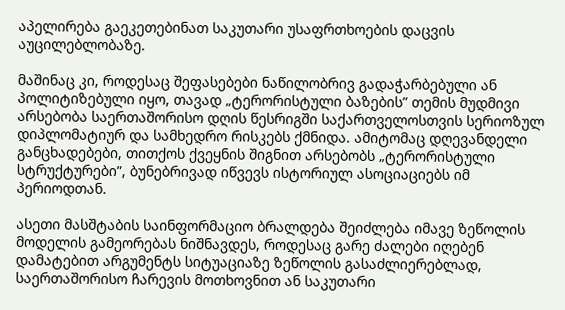აპელირება გაეკეთებინათ საკუთარი უსაფრთხოების დაცვის აუცილებლობაზე.

მაშინაც კი, როდესაც შეფასებები ნაწილობრივ გადაჭარბებული ან პოლიტიზებული იყო, თავად „ტერორისტული ბაზების” თემის მუდმივი არსებობა საერთაშორისო დღის წესრიგში საქართველოსთვის სერიოზულ დიპლომატიურ და სამხედრო რისკებს ქმნიდა. ამიტომაც დღევანდელი განცხადებები, თითქოს ქვეყნის შიგნით არსებობს „ტერორისტული სტრუქტურები”, ბუნებრივად იწვევს ისტორიულ ასოციაციებს იმ პერიოდთან.

ასეთი მასშტაბის საინფორმაციო ბრალდება შეიძლება იმავე ზეწოლის მოდელის გამეორებას ნიშნავდეს, როდესაც გარე ძალები იღებენ დამატებით არგუმენტს სიტუაციაზე ზეწოლის გასაძლიერებლად, საერთაშორისო ჩარევის მოთხოვნით ან საკუთარი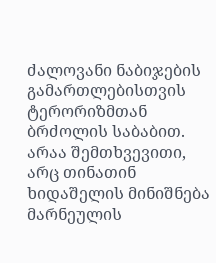ძალოვანი ნაბიჯების გამართლებისთვის ტერორიზმთან ბრძოლის საბაბით. არაა შემთხვევითი, არც თინათინ ხიდაშელის მინიშნება მარნეულის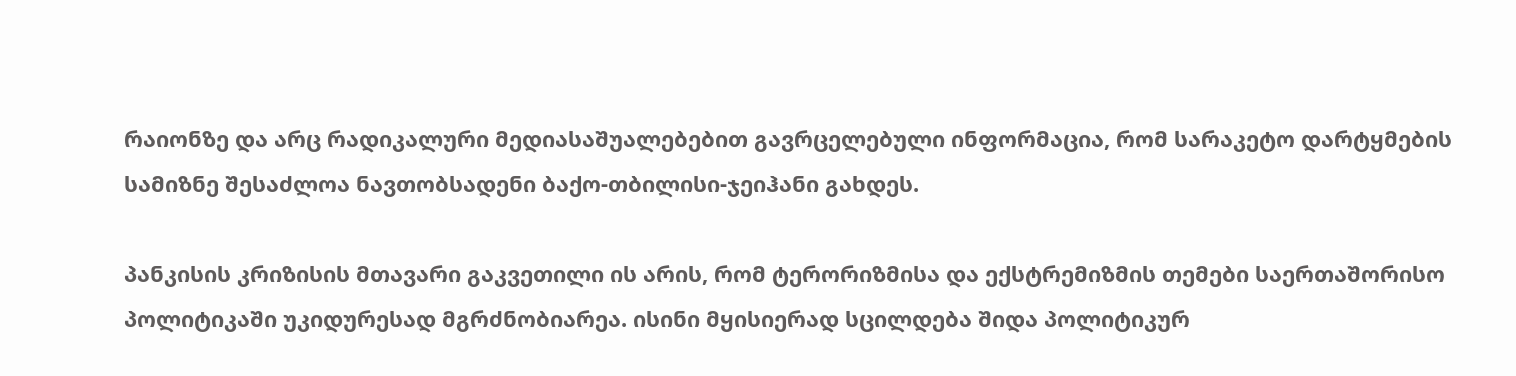რაიონზე და არც რადიკალური მედიასაშუალებებით გავრცელებული ინფორმაცია, რომ სარაკეტო დარტყმების სამიზნე შესაძლოა ნავთობსადენი ბაქო-თბილისი-ჯეიჰანი გახდეს.

პანკისის კრიზისის მთავარი გაკვეთილი ის არის, რომ ტერორიზმისა და ექსტრემიზმის თემები საერთაშორისო პოლიტიკაში უკიდურესად მგრძნობიარეა. ისინი მყისიერად სცილდება შიდა პოლიტიკურ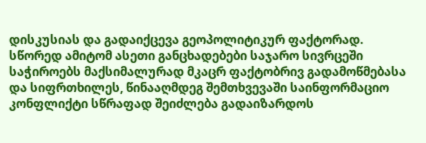დისკუსიას და გადაიქცევა გეოპოლიტიკურ ფაქტორად. სწორედ ამიტომ ასეთი განცხადებები საჯარო სივრცეში საჭიროებს მაქსიმალურად მკაცრ ფაქტობრივ გადამოწმებასა და სიფრთხილეს, წინააღმდეგ შემთხვევაში საინფორმაციო კონფლიქტი სწრაფად შეიძლება გადაიზარდოს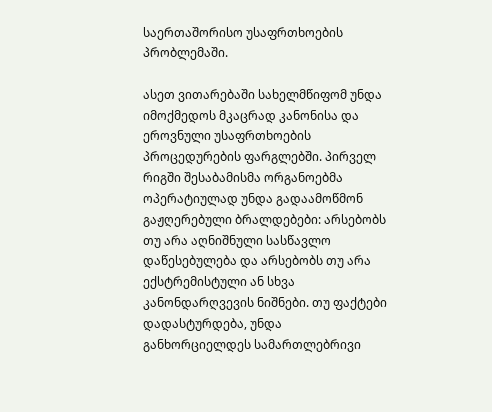საერთაშორისო უსაფრთხოების პრობლემაში.

ასეთ ვითარებაში სახელმწიფომ უნდა იმოქმედოს მკაცრად კანონისა და ეროვნული უსაფრთხოების პროცედურების ფარგლებში. პირველ რიგში შესაბამისმა ორგანოებმა ოპერატიულად უნდა გადაამოწმონ გაჟღერებული ბრალდებები: არსებობს თუ არა აღნიშნული სასწავლო დაწესებულება და არსებობს თუ არა ექსტრემისტული ან სხვა კანონდარღვევის ნიშნები. თუ ფაქტები დადასტურდება, უნდა განხორციელდეს სამართლებრივი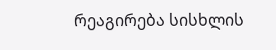რეაგირება სისხლის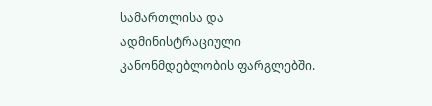სამართლისა და ადმინისტრაციული კანონმდებლობის ფარგლებში.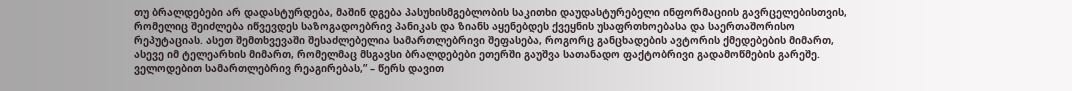თუ ბრალდებები არ დადასტურდება, მაშინ დგება პასუხისმგებლობის საკითხი დაუდასტურებელი ინფორმაციის გავრცელებისთვის, რომელიც შეიძლება იწვევდეს საზოგადოებრივ პანიკას და ზიანს აყენებდეს ქვეყნის უსაფრთხოებასა და საერთაშორისო რეპუტაციას. ასეთ შემთხვევაში შესაძლებელია სამართლებრივი შეფასება, როგორც განცხადების ავტორის ქმედებების მიმართ, ასევე იმ ტელეარხის მიმართ, რომელმაც მსგავსი ბრალდებები ეთერში გაუშვა სათანადო ფაქტობრივი გადამოწმების გარეშე. ველოდებით სამართლებრივ რეაგირებას,” – წერს დავით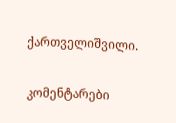ქართველიშვილი.

კომენტარები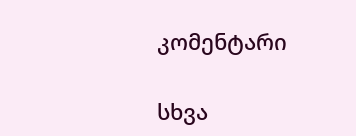კომენტარი

სხვა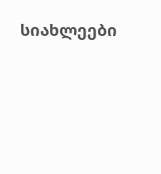სიახლეები